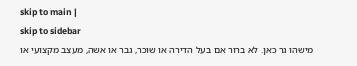skip to main |
skip to sidebar
מישהו גר כאן. לא ברור אם בעל הדירה או שוכר, גבר או אשה, מעצב מקצועי או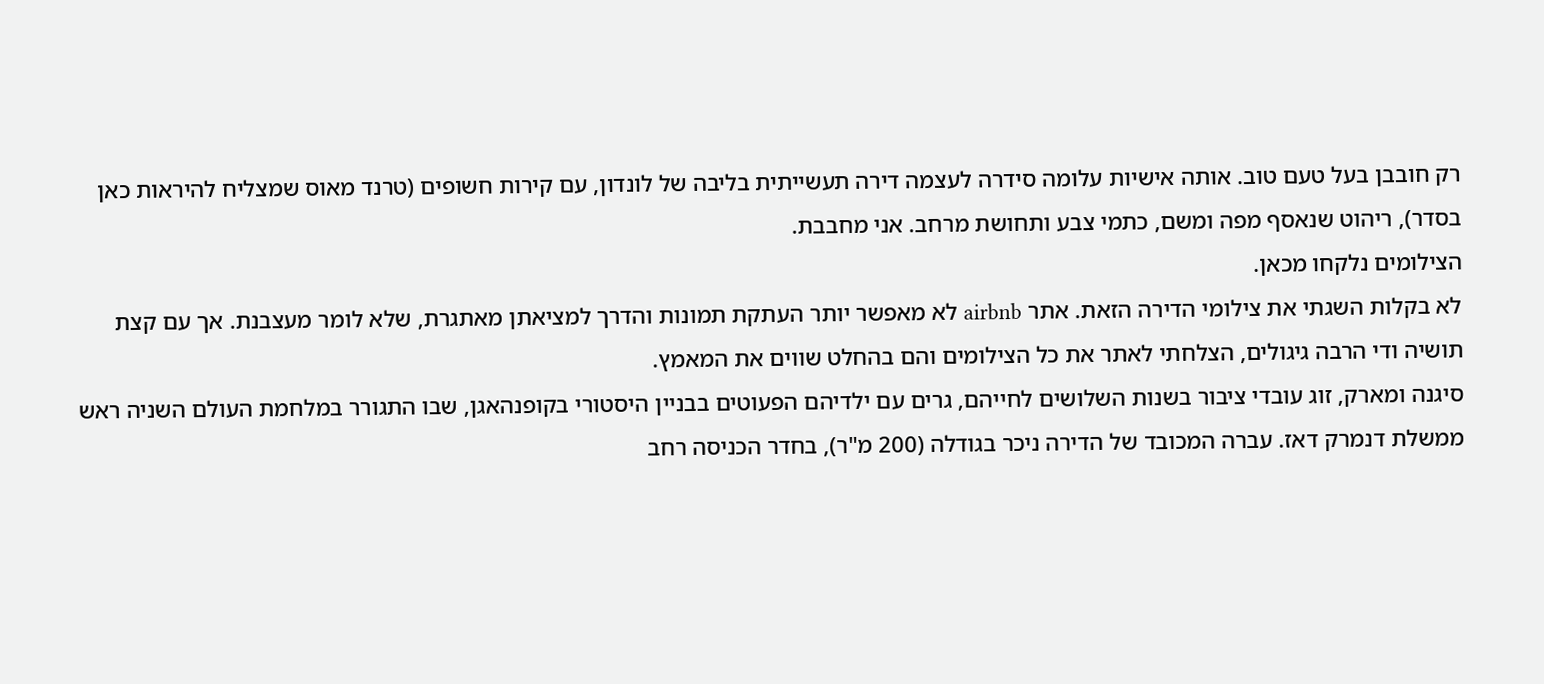רק חובבן בעל טעם טוב. אותה אישיות עלומה סידרה לעצמה דירה תעשייתית בליבה של לונדון, עם קירות חשופים (טרנד מאוס שמצליח להיראות כאן בסדר), ריהוט שנאסף מפה ומשם, כתמי צבע ותחושת מרחב. אני מחבבת.
הצילומים נלקחו מכאן.
לא בקלות השגתי את צילומי הדירה הזאת. אתר airbnb לא מאפשר יותר העתקת תמונות והדרך למציאתן מאתגרת, שלא לומר מעצבנת. אך עם קצת תושיה ודי הרבה גיגולים, הצלחתי לאתר את כל הצילומים והם בהחלט שווים את המאמץ.
סיגנה ומארק, זוג עובדי ציבור בשנות השלושים לחייהם, גרים עם ילדיהם הפעוטים בבניין היסטורי בקופנהאגן, שבו התגורר במלחמת העולם השניה ראש ממשלת דנמרק דאז. עברה המכובד של הדירה ניכר בגודלה (200 מ"ר), בחדר הכניסה רחב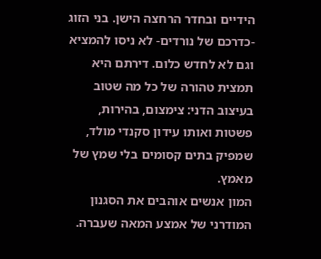הידיים ובחדר הרחצה הישן. בני הזוג -כדרכם של נורדים- לא ניסו להמציא וגם לא לחדש כלום. דירתם היא תמצית טהורה של כל מה שטוב בעיצוב הדני: צימצום, בהירות, פשטות ואותו עידון סקנדי מולד, שמפיק בתים קסומים בלי שמץ של מאמץ.
המון אנשים אוהבים את הסגנון המודרני של אמצע המאה שעברה.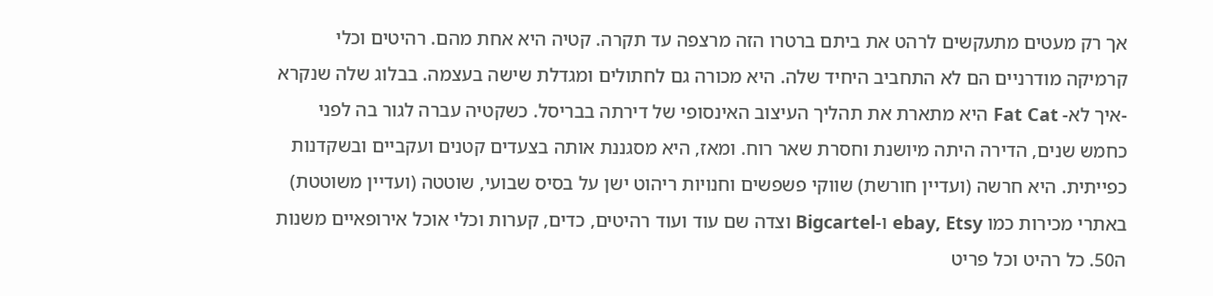אך רק מעטים מתעקשים לרהט את ביתם ברטרו הזה מרצפה עד תקרה. קטיה היא אחת מהם. רהיטים וכלי קרמיקה מודרניים הם לא התחביב היחיד שלה. היא מכורה גם לחתולים ומגדלת שישה בעצמה. בבלוג שלה שנקרא -איך לא- Fat Cat היא מתארת את תהליך העיצוב האינסופי של דירתה בבריסל. כשקטיה עברה לגור בה לפני כחמש שנים, הדירה היתה מיושנת וחסרת שאר רוח. ומאז, היא מסגננת אותה בצעדים קטנים ועקביים ובשקדנות כפייתית. היא חרשה (ועדיין חורשת) שווקי פשפשים וחנויות ריהוט ישן על בסיס שבועי, שוטטה (ועדיין משוטטת) באתרי מכירות כמו ebay, Etsy ו-Bigcartel וצדה שם עוד ועוד רהיטים, כדים, קערות וכלי אוכל אירופאיים משנות ה50. כל רהיט וכל פריט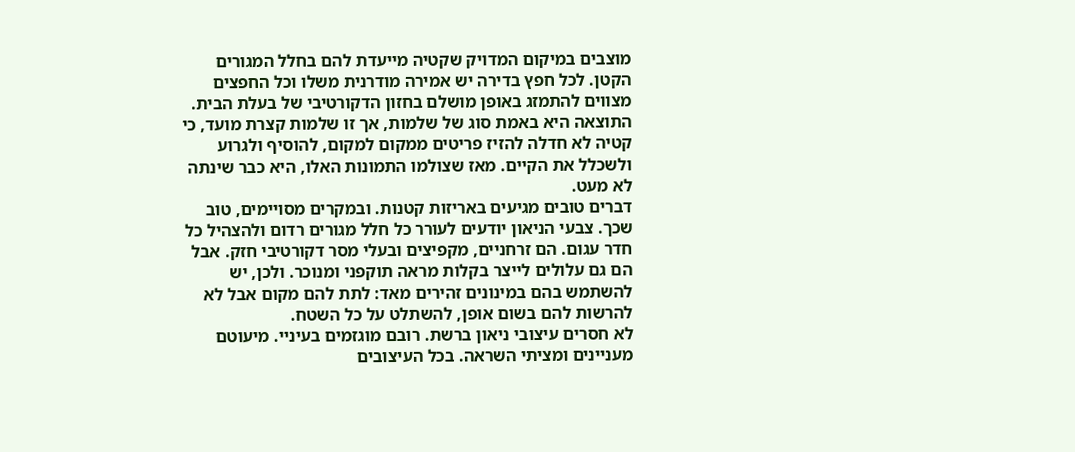מוצבים במיקום המדויק שקטיה מייעדת להם בחלל המגורים הקטן. לכל חפץ בדירה יש אמירה מודרנית משלו וכל החפצים מצווים להתמזג באופן מושלם בחזון הדקורטיבי של בעלת הבית. התוצאה היא באמת סוג של שלמות, אך זו שלמות קצרת מועד, כי קטיה לא חדלה להזיז פריטים ממקום למקום, להוסיף ולגרוע ולשכלל את הקיים. מאז שצולמו התמונות האלו, היא כבר שינתה לא מעט.
דברים טובים מגיעים באריזות קטנות. ובמקרים מסויימים, טוב שכך. צבעי הניאון יודעים לעורר כל חלל מגורים רדום ולהצהיל כל חדר עגום. הם זרחניים, מקפיצים ובעלי מסר דקורטיבי חזק. אבל הם גם עלולים לייצר בקלות מראה תוקפני ומנוכר. ולכן, יש להשתמש בהם במינונים זהירים מאד: לתת להם מקום אבל לא להרשות להם בשום אופן, להשתלט על כל השטח.
לא חסרים עיצובי ניאון ברשת. רובם מוגזמים בעיניי. מיעוטם מעניינים ומציתי השראה. בכל העיצובים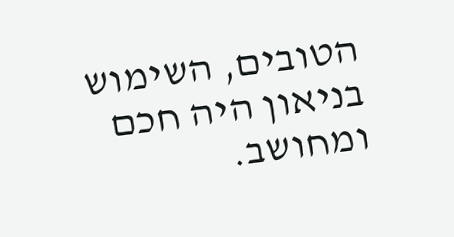הטובים, השימוש בניאון היה חכם ומחושב.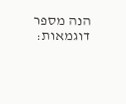הנה מספר דוגמאות: